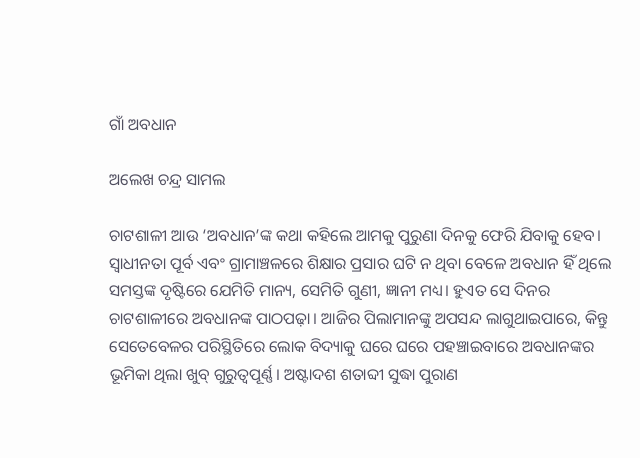ଗାଁ ଅବଧାନ

ଅଲେଖ ଚନ୍ଦ୍ର ସାମଲ

ଚାଟଶାଳୀ ଆଉ ‘ଅବଧାନ’ଙ୍କ କଥା କହିଲେ ଆମକୁ ପୁରୁଣା ଦିନକୁ ଫେରି ଯିବାକୁ ହେବ। ସ୍ବାଧୀନତା ପୂର୍ବ ଏବଂ ଗ୍ରାମାଞ୍ଚଳରେ ଶିକ୍ଷାର ପ୍ରସାର ଘଟି ନ ଥିବା ବେଳେ ଅବଧାନ ହିଁ ଥିଲେ ସମସ୍ତଙ୍କ ଦୃଷ୍ଟିରେ ଯେମିତି ମାନ୍ୟ, ସେମିତି ଗୁଣୀ, ଜ୍ଞାନୀ ମଧ୍ୟ। ହୁଏତ ସେ ଦିନର ଚାଟଶାଳୀରେ ଅବଧାନଙ୍କ ପାଠପଢ଼ା। ଆଜିର ପିଲାମାନଙ୍କୁ ଅପସନ୍ଦ ଲାଗୁଥାଇପାରେ, କିନ୍ତୁ ସେତେବେଳର ପରିସ୍ଥିତିରେ ଲୋକ ବିଦ୍ୟାକୁ ଘରେ ଘରେ ପହଞ୍ଚାଇବାରେ ଅବଧାନଙ୍କର ଭୂମିକା ଥିଲା ଖୁବ୍‌ ଗୁରୁତ୍ୱପୂର୍ଣ୍ଣ। ଅଷ୍ଟାଦଶ ଶତାବ୍ଦୀ ସୁଦ୍ଧା ପୁରାଣ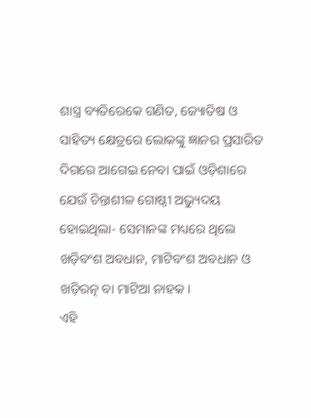ଶାସ୍ତ୍ର ବ୍ୟତିରେକେ ଗଣିତ, ଜ୍ୟୋତିଷ ଓ ସାହିତ୍ୟ କ୍ଷେତ୍ରରେ ଲୋକଙ୍କୁ ଜ୍ଞାନର ପ୍ରସାରିତ ଦିଗରେ ଆଗେଇ ନେବା ପାଇଁ ଓଡ଼ିଶାରେ ଯେଉଁ ଚିନ୍ତାଶୀଳ ଗୋଷ୍ଠୀ ଅଭ୍ୟୁଦୟ ହୋଇଥିଲା- ସେମାନଙ୍କ ମଧ୍ୟରେ ଥିଲେ ଖଡ଼ିବଂଶ ଅବଧାନ, ମାଟିବଂଶ ଅବଧାନ ଓ ଖଡ଼ିରତ୍ନ ବା ମାଟିଆ ନାହକ।
ଏହି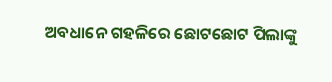ଅବଧାନେ ଗହଳିରେ ଛୋଟଛୋଟ ପିଲାଙ୍କୁ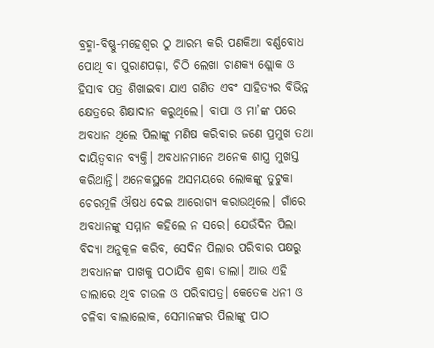ବ୍ରହ୍ମା-ବିଷ୍ଣୁ-ମହେଶ୍ୱର ଠୁ ଆରମ୍ଭ କରି ପଣକିଆ ବର୍ଣ୍ଣବୋଧ ପୋଥି ବା ପୁରାଣପଢ଼ା, ଚିଠି ଲେଖା ଚାଣକ୍ୟ ଶ୍ଲୋକ ଓ ହିସାବ ପତ୍ର ଶିଖାଇବା ଯାଏ ଗଣିତ ଏବଂ ସାହିତ୍ୟର ବିଭିନ୍ନ କ୍ଷେତ୍ରରେ ଶିକ୍ଷାଦାନ କରୁଥିଲେ। ବାପା ଓ ମା’ଙ୍କ ପରେ ଅବଧାନ ଥିଲେ ପିଲାଙ୍କୁ ମଣିଷ କରିବାର ଜଣେ ପ୍ରମୁଖ ତଥା ଦାୟିତ୍ୱବାନ ବ୍ୟକ୍ତି। ଅବଧାନମାନେ ଅନେକ ଶାସ୍ତ୍ର ମୁଖସ୍ତ କରିଥାନ୍ତି। ଅନେକସ୍ଥଳେ ଅସମୟରେ ଲୋକଙ୍କୁ ତୁଟୁକା ଚେରମୂଳି ଔଷଧ ଦେଇ ଆରୋଗ୍ୟ କରାଉଥିଲେ। ଗାଁରେ ଅବଧାନଙ୍କୁ ସମ୍ମାନ କହିଲେ ନ ସରେ। ଯେଉଁଦିନ ପିଲା ବିଦ୍ୟା ଅନୁକୂଳ କରିବ, ସେଦିନ ପିଲାର ପରିବାର ପକ୍ଷରୁ ଅବଧାନଙ୍କ ପାଖକୁ ପଠାଯିବ ଶ୍ରଦ୍ଧା ଡାଲା। ଆଉ ଏହି ଡାଲାରେ ଥିବ ଚାଉଳ ଓ ପରିବାପତ୍ର। କେତେକ ଧନୀ ଓ ଚଳିବା ବାଲାଲୋକ, ସେମାନଙ୍କର ପିଲାଙ୍କୁ ପାଠ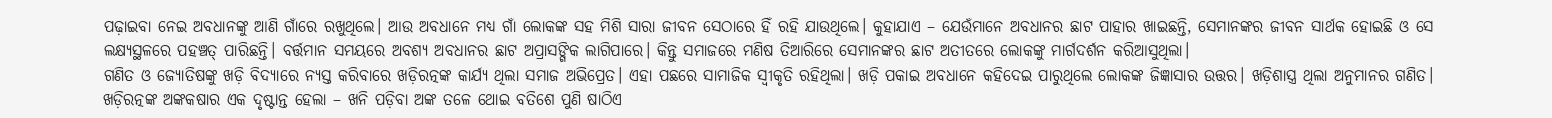ପଢ଼ାଇବା ନେଇ ଅବଧାନଙ୍କୁ ଆଣି ଗାଁରେ ରଖୁଥିଲେ। ଆଉ ଅବଧାନେ ମଧ୍ୟ ଗାଁ ଲୋକଙ୍କ ସହ ମିଶି ସାରା ଜୀବନ ସେଠାରେ ହିଁ ରହି ଯାଉଥିଲେ। କୁହାଯାଏ – ଯେଉଁମାନେ ଅବଧାନର ଛାଟ ପାହାର ଖାଇଛନ୍ତି, ସେମାନଙ୍କର ଜୀବନ ସାର୍ଥକ ହୋଇଛି ଓ ସେ ଲକ୍ଷ୍ୟସ୍ଥଳରେ ପହଞ୍ଚତ୍ ପାରିଛନ୍ତି। ବର୍ତ୍ତମାନ ସମୟରେ ଅବଶ୍ୟ ଅବଧାନର ଛାଟ ଅପ୍ରାସଙ୍ଗିକ ଲାଗିପାରେ। କିନ୍ତୁ ସମାଜରେ ମଣିଷ ତିଆରିରେ ସେମାନଙ୍କର ଛାଟ ଅତୀତରେ ଲୋକଙ୍କୁ ମାର୍ଗଦର୍ଶନ କରିଆସୁଥିଲା।
ଗଣିତ ଓ ଜ୍ୟୋତିଷଙ୍କୁ ଖଡ଼ି ବିଦ୍ୟାରେ ନ୍ୟସ୍ତ କରିବାରେ ଖଡ଼ିରତ୍ନଙ୍କ କାର୍ଯ୍ୟ ଥିଲା ସମାଜ ଅଭିପ୍ରେତ। ଏହା ପଛରେ ସାମାଜିକ ସ୍ବୀକୃତି ରହିଥିଲା। ଖଡ଼ି ପକାଇ ଅବଧାନେ କହିଦେଇ ପାରୁଥିଲେ ଲୋକଙ୍କ ଜିଜ୍ଞାସାର ଉତ୍ତର। ଖଡ଼ିଶାସ୍ତ୍ର ଥିଲା ଅନୁମାନର ଗଣିତ। ଖଡ଼ିରତ୍ନଙ୍କ ଅଙ୍କକଷାର ଏକ ଦୃଷ୍ଟାନ୍ତ ହେଲା – ଖନି ପଡ଼ିବା ଅଙ୍କ ତଳେ ଥୋଇ ବତିଶେ ପୁଣି ଷାଠିଏ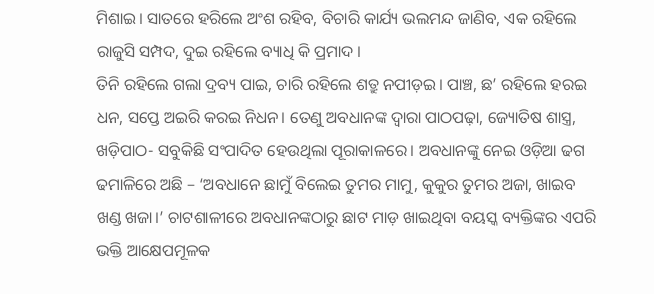ମିଶାଇ। ସାତରେ ହରିଲେ ଅଂଶ ରହିବ, ବିଚାରି କାର୍ଯ୍ୟ ଭଲମନ୍ଦ ଜାଣିବ, ଏକ ରହିଲେ ରାଜୁସି ସମ୍ପଦ, ଦୁଇ ରହିଲେ ବ୍ୟାଧି କି ପ୍ରମାଦ ।
ତିନି ରହିଲେ ଗଲା ଦ୍ରବ୍ୟ ପାଇ, ଚାରି ରହିଲେ ଶତ୍ରୁ ନପୀଡ଼ଇ। ପାଞ୍ଚ, ଛ’ ରହିଲେ ହରଇ ଧନ, ସପ୍ତେ ଅଇରି କରଇ ନିଧନ। ତେଣୁ ଅବଧାନଙ୍କ ଦ୍ୱାରା ପାଠପଢ଼ା, ଜ୍ୟୋତିଷ ଶାସ୍ତ୍ର, ଖଡ଼ିପାଠ- ସବୁକିଛି ସଂପାଦିତ ହେଉଥିଲା ପୂରାକାଳରେ। ଅବଧାନଙ୍କୁ ନେଇ ଓଡ଼ିଆ ଢଗ ଢମାଳିରେ ଅଛି – ‘ଅବଧାନେ ଛାମୁଁ ବିଲେଇ ତୁମର ମାମୁ, କୁକୁର ତୁମର ଅଜା, ଖାଇବ ଖଣ୍ଡ ଖଜା।’ ଚାଟଶାଳୀରେ ଅବଧାନଙ୍କଠାରୁ ଛାଟ ମାଡ଼ ଖାଇଥିବା ବୟସ୍କ ବ୍ୟକ୍ତିଙ୍କର ଏପରି ଭକ୍ତି ଆକ୍ଷେପମୂଳକ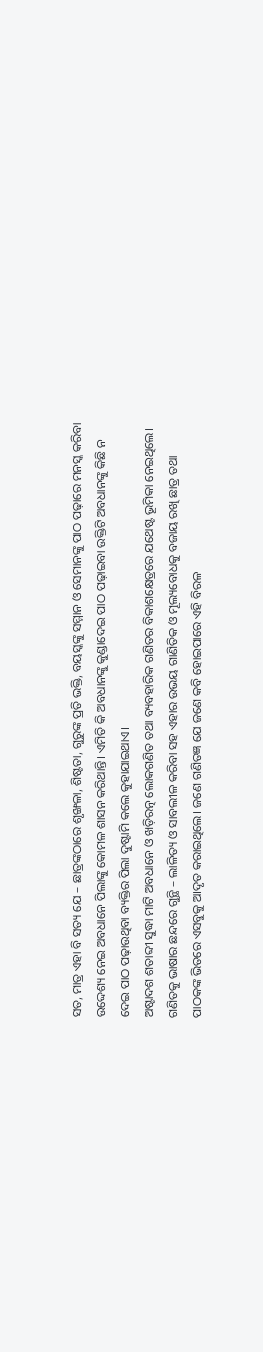ସତ, ମାତ୍ର ଏହା ବି ସତ୍ୟ ଯେ – ଛାତ୍ରଙ୍କଠାରେ ଶୃଙ୍ଖଳା, ଶିଷ୍ଟତା, ଗୁରୁଙ୍କ ପ୍ରତି ଭକ୍ତି, ବୟସ୍କଙ୍କୁ ସମ୍ମାନ ଓ ସେମାନଙ୍କୁ ପାଠ ପଢ଼ାରେ ମନସ୍କ କରିବା ଉଦ୍ଦେଶ୍ୟ ନେଇ ଅବଧାନେ ପିଲାଙ୍କୁ କୋମଳ ଶାସନ କରିଥାନ୍ତି। ଏମିତି କି ଅବଧାନଙ୍କୁ କୁଣ୍ଡାଦେଇ ପାଠ ପଢ଼ାଇବା ଉକ୍ତିଟି ଅବଧାନଙ୍କୁ କିଛି ନ ଦେଇ ପାଠ ପଢ଼ାଉଥିବା ବ୍ୟକ୍ତିର ପିଲା ଦୁଷ୍ଟାମି କଲେ କୁହାଯାଇଥାଏ।
ଅଷ୍ଟାଦଶ ଶତାବ୍ଦୀ ସୁଦ୍ଧା ମାଟି ଅବଧାନେ ଓ ଖଡ଼ିରତ୍ନ ଲୋକଗଣିତ ତଥା ବ୍ୟବହାରିକ ଗଣିତର ବିକାଶକ୍ଷେତ୍ରରେ ଯଥେଷ୍ଟ ଭୂମିକା ନେଇଥିଲେ। ଗଣିତକୁ ଭାଷାର ଛନ୍ଦରେ ଗୁନ୍ଥି – ଲାଳିତ୍ୟ ଓ ସାବଲୀଳ କରିବା ସହ ଏହାର ଉଭୟ ଗାଣିତିକ ଓ ମୂଲ୍ୟବୋଧକୁ ବଜାୟ ରଖି ଛାତ୍ର ତଥା ପାଠକଙ୍କ ଭିତରେ ଏସବୁକୁ ଆଦୃତ କରାଇଥିଲେ। ଜଣେ ଗଣିତଜ୍ଞ ଯେ ଜଣେ କବି ହୋଇପାରେ ଏହି ବିରଳ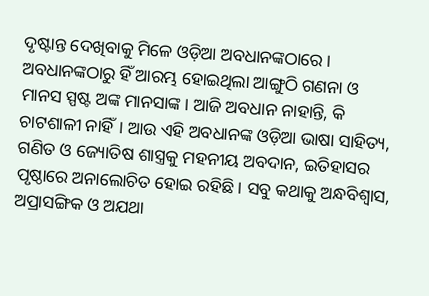ଦୃଷ୍ଟାନ୍ତ ଦେଖିବାକୁ ମିଳେ ଓଡ଼ିଆ ଅବଧାନଙ୍କଠାରେ। ଅବଧାନଙ୍କଠାରୁ ହିଁ ଆରମ୍ଭ ହୋଇଥିଲା ଆଙ୍ଗୁଠି ଗଣନା ଓ ମାନସ ସ୍ପଷ୍ଟ ଅଙ୍କ ମାନସାଙ୍କ। ଆଜି ଅବଧାନ ନାହାନ୍ତି, କି ଚାଟଶାଳୀ ନାହିଁ। ଆଉ ଏହି ଅବଧାନଙ୍କ ଓଡ଼ିଆ ଭାଷା ସାହିତ୍ୟ, ଗଣିତ ଓ ଜ୍ୟୋତିଷ ଶାସ୍ତ୍ରକୁ ମହନୀୟ ଅବଦାନ, ଇତିହାସର ପୃଷ୍ଠାରେ ଅନାଲୋଚିତ ହୋଇ ରହିଛି। ସବୁ କଥାକୁ ଅନ୍ଧବିଶ୍ୱାସ, ଅପ୍ରାସଙ୍ଗିକ ଓ ଅଯଥା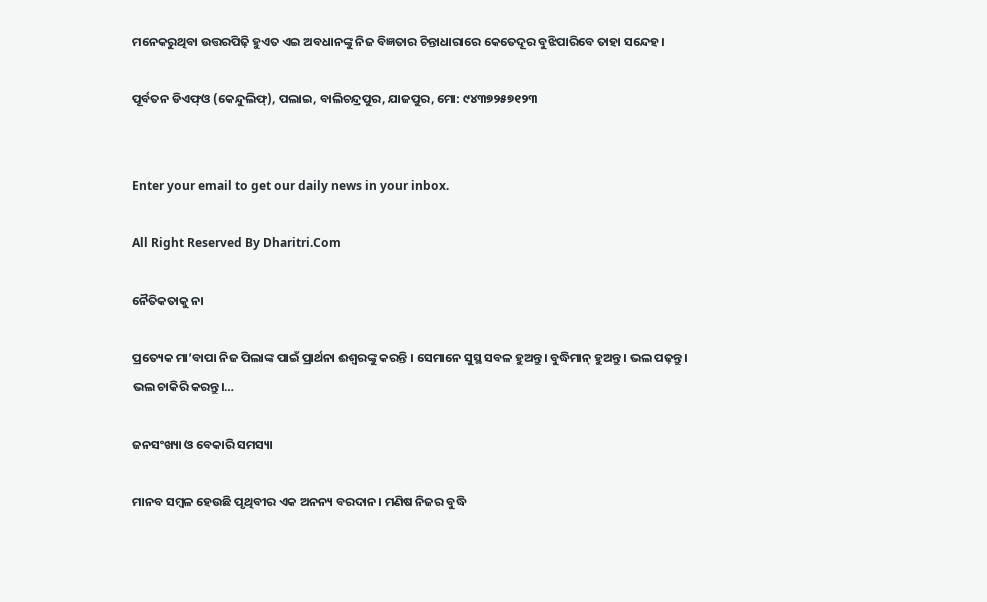ମନେକରୁଥିବା ଉତ୍ତରପିଢ଼ି ହୁଏତ ଏଇ ଅବଧାନଙ୍କୁ ନିଜ ବିଜ୍ଞତାର ଚିନ୍ତାଧାରାରେ କେତେଦୂର ବୁଝିପାରିବେ ତାହା ସନ୍ଦେହ।

ପୂର୍ବତନ ଡିଏଫ୍‌ଓ (କେନ୍ଦୁଲିଫ୍‌), ପଲାଇ, ବାଲିଚନ୍ଦ୍ରପୁର, ଯାଜପୁର, ମୋ: ୯୪୩୭୨୫୭୧୨୩


Enter your email to get our daily news in your inbox.

All Right Reserved By Dharitri.Com

ନୈତିକତାକୁ ନା

ପ୍ରତ୍ୟେକ ମା’ବାପା ନିଜ ପିଲାଙ୍କ ପାଇଁ ପ୍ରାର୍ଥନା ଈଶ୍ୱରଙ୍କୁ କରନ୍ତି । ସେମାନେ ସୁସ୍ଥ ସବଳ ହୁଅନ୍ତୁ। ବୁଦ୍ଧିମାନ୍‌ ହୁଅନ୍ତୁ। ଭଲ ପଢ଼ନ୍ତୁ। ଭଲ ଚାକିରି କରନ୍ତୁ।…

ଜନସଂଖ୍ୟା ଓ ବେକାରି ସମସ୍ୟା

ମାନବ ସମ୍ବଳ ହେଉଛି ପୃଥିବୀର ଏକ ଅନନ୍ୟ ବରଦାନ। ମଣିଷ ନିଜର ବୁଦ୍ଧି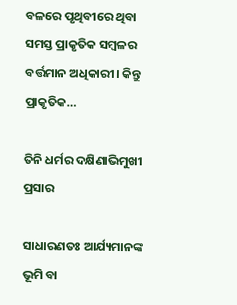ବଳରେ ପୃଥିବୀରେ ଥିବା ସମସ୍ତ ପ୍ରାକୃତିକ ସମ୍ବଳର ବର୍ତ୍ତମାନ ଅଧିକାରୀ। କିନ୍ତୁ ପ୍ରାକୃତିକ…

ତିନି ଧର୍ମର ଦକ୍ଷିଣାଭିମୁଖୀ ପ୍ରସାର

ସାଧାରଣତଃ ଆର୍ଯ୍ୟମାନଙ୍କ ଭୂମି ବା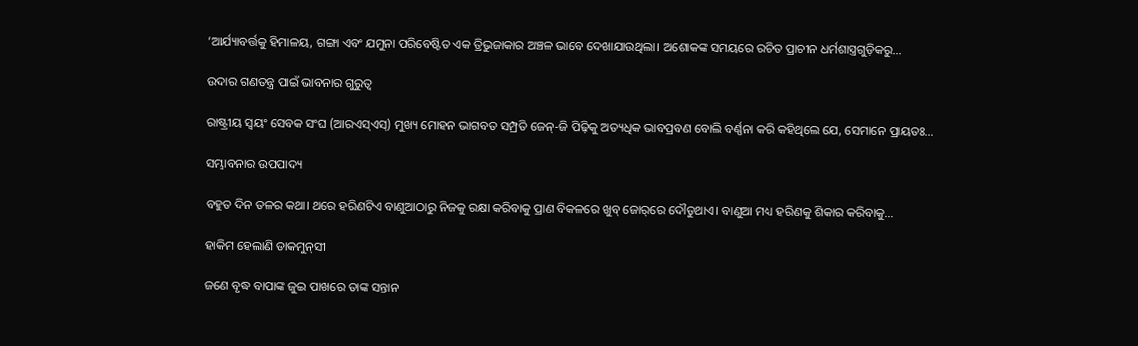‘ଆର୍ଯ୍ୟାବର୍ତ୍ତକୁ ହିମାଳୟ, ଗଙ୍ଗା ଏବଂ ଯମୁନା ପରିବେଷ୍ଟିତ ଏକ ତ୍ରିଭୁଜାକାର ଅଞ୍ଚଳ ଭାବେ ଦେଖାଯାଉଥିଲା। ଅଶୋକଙ୍କ ସମୟରେ ରଚିତ ପ୍ରାଚୀନ ଧର୍ମଶାସ୍ତ୍ରଗୁଡ଼ିକରୁ…

ଉଦାର ଗଣତନ୍ତ୍ର ପାଇଁ ଭାବନାର ଗୁରୁତ୍ୱ

ରାଷ୍ଟ୍ରୀୟ ସ୍ବୟଂ ସେବକ ସଂଘ (ଆରଏସ୍‌ଏସ୍‌) ମୁଖ୍ୟ ମୋହନ ଭାଗବତ ସମ୍ପ୍ରତି ଜେନ୍‌-ଜି ପିଢ଼ିକୁ ଅତ୍ୟଧିକ ଭାବପ୍ରବଣ ବୋଲି ବର୍ଣ୍ଣନା କରି କହିଥିଲେ ଯେ, ସେମାନେ ପ୍ରାୟତଃ…

ସମ୍ଭାବନାର ଉପପାଦ୍ୟ

ବହୁତ ଦିନ ତଳର କଥା। ଥରେ ହରିଣଟିଏ ବାଣୁଆଠାରୁ ନିଜକୁ ରକ୍ଷା କରିବାକୁ ପ୍ରାଣ ବିକଳରେ ଖୁବ୍‌ ଜୋର୍‌ରେ ଦୌଡୁଥାଏ। ବାଣୁଆ ମଧ୍ୟ ହରିଣକୁ ଶିକାର କରିବାକୁ…

ହାକିମ ହେଲାଣି ଡାକମୁନ୍‌ସୀ

ଜଣେ ବୃଦ୍ଧ ବାପାଙ୍କ ଜୁଇ ପାଖରେ ତାଙ୍କ ସନ୍ତାନ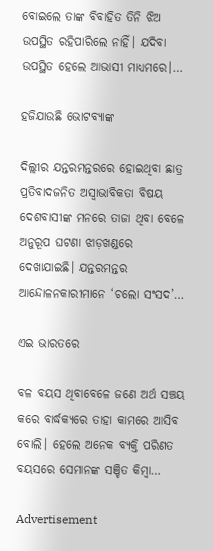ବୋଇଲେ ତାଙ୍କ ବିବାହିତ ତିନି ଝିଅ ଉପସ୍ଥିତ ରହିପାରିଲେ ନାହିଁ। ଯଦିବା ଉପସ୍ଥିତ ହେଲେ ଆଭାସୀ ମାଧ୍ୟମରେ।…

ହଜିଯାଉଛି ଭୋଟବ୍ୟାଙ୍କ

ଦିଲ୍ଲୀର ଯନ୍ତରମନ୍ତରରେ ହୋଇଥିବା ଛାତ୍ର ପ୍ରତିବାଦଜନିତ ଅସ୍ବାଭାବିକତା ବିଷୟ ଦେଶବାସୀଙ୍କ ମନରେ ତାଜା ଥିବା ବେଳେ ଅନୁରୂପ ଘଟଣା ଝାଡ଼ଖଣ୍ଡରେ ଦେଖାଯାଇଛି। ଯନ୍ତରମନ୍ତର ଆନ୍ଦୋଳନକାରୀମାନେ ‘ଚଲୋ ସଂସଦ’…

ଏଇ ଭାରତରେ

ବଳ ବୟସ ଥିବାବେଳେ ଜଣେ ଅର୍ଥ ସଞ୍ଚୟ କରେ ବାର୍ଦ୍ଧକ୍ୟରେ ତାହା କାମରେ ଆସିବ ବୋଲି। ହେଲେ ଅନେକ ବ୍ୟକ୍ତି ପରିଣତ ବୟସରେ ସେମାନଙ୍କ ସଞ୍ଚିତ କିମ୍ବା…

Advertisement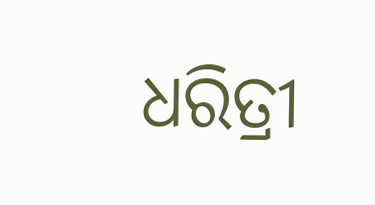ଧରିତ୍ରୀ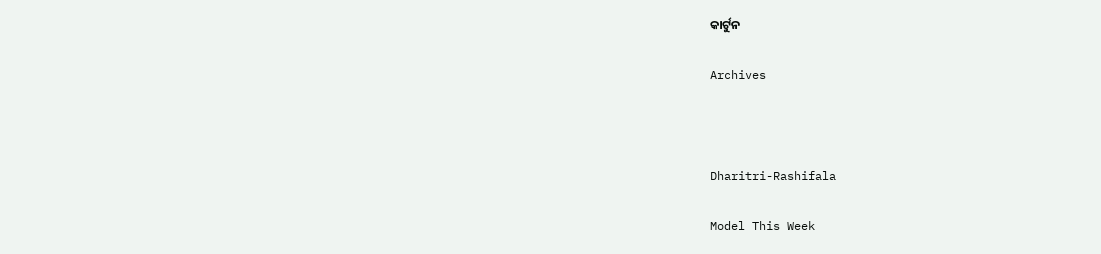କାର୍ଟୁନ

Archives



Dharitri-Rashifala

Model This Week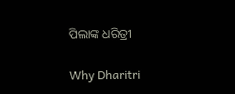ପିଲାଙ୍କ ଧରିତ୍ରୀ

Why Dharitri